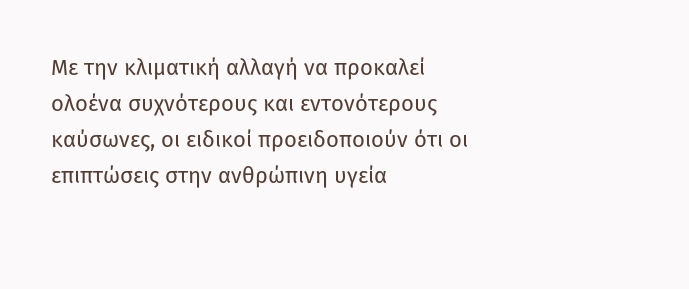Με την κλιματική αλλαγή να προκαλεί ολοένα συχνότερους και εντονότερους καύσωνες, οι ειδικοί προειδοποιούν ότι οι επιπτώσεις στην ανθρώπινη υγεία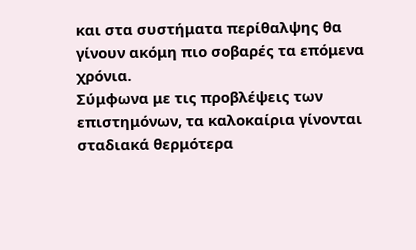και στα συστήματα περίθαλψης θα γίνουν ακόμη πιο σοβαρές τα επόμενα χρόνια.
Σύμφωνα με τις προβλέψεις των επιστημόνων, τα καλοκαίρια γίνονται σταδιακά θερμότερα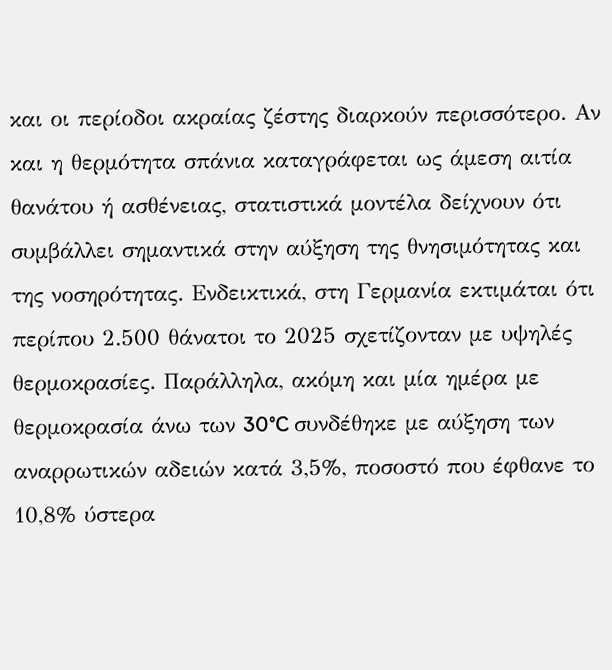και οι περίοδοι ακραίας ζέστης διαρκούν περισσότερο. Αν και η θερμότητα σπάνια καταγράφεται ως άμεση αιτία θανάτου ή ασθένειας, στατιστικά μοντέλα δείχνουν ότι συμβάλλει σημαντικά στην αύξηση της θνησιμότητας και της νοσηρότητας. Ενδεικτικά, στη Γερμανία εκτιμάται ότι περίπου 2.500 θάνατοι το 2025 σχετίζονταν με υψηλές θερμοκρασίες. Παράλληλα, ακόμη και μία ημέρα με θερμοκρασία άνω των 30°C συνδέθηκε με αύξηση των αναρρωτικών αδειών κατά 3,5%, ποσοστό που έφθανε το 10,8% ύστερα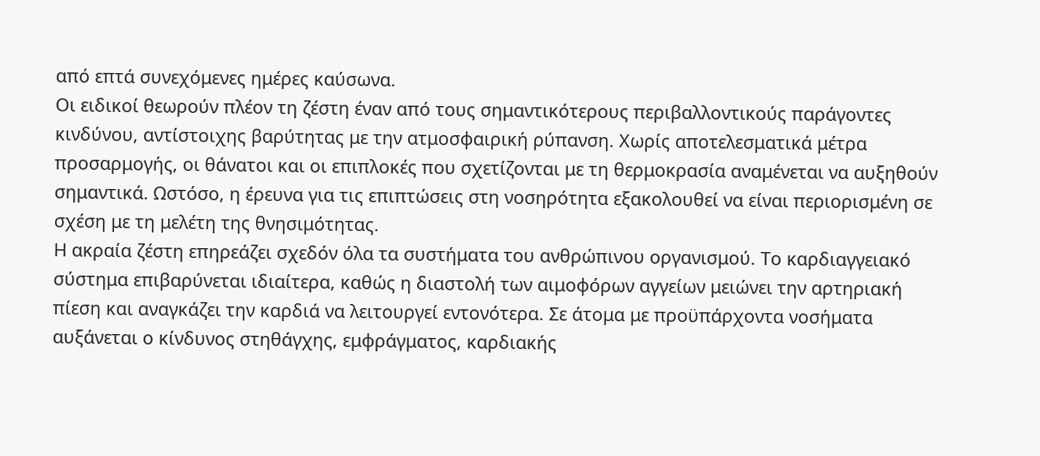από επτά συνεχόμενες ημέρες καύσωνα.
Οι ειδικοί θεωρούν πλέον τη ζέστη έναν από τους σημαντικότερους περιβαλλοντικούς παράγοντες κινδύνου, αντίστοιχης βαρύτητας με την ατμοσφαιρική ρύπανση. Χωρίς αποτελεσματικά μέτρα προσαρμογής, οι θάνατοι και οι επιπλοκές που σχετίζονται με τη θερμοκρασία αναμένεται να αυξηθούν σημαντικά. Ωστόσο, η έρευνα για τις επιπτώσεις στη νοσηρότητα εξακολουθεί να είναι περιορισμένη σε σχέση με τη μελέτη της θνησιμότητας.
Η ακραία ζέστη επηρεάζει σχεδόν όλα τα συστήματα του ανθρώπινου οργανισμού. Το καρδιαγγειακό σύστημα επιβαρύνεται ιδιαίτερα, καθώς η διαστολή των αιμοφόρων αγγείων μειώνει την αρτηριακή πίεση και αναγκάζει την καρδιά να λειτουργεί εντονότερα. Σε άτομα με προϋπάρχοντα νοσήματα αυξάνεται ο κίνδυνος στηθάγχης, εμφράγματος, καρδιακής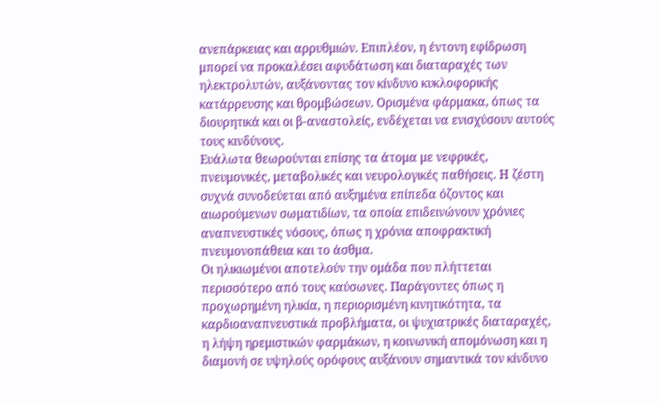ανεπάρκειας και αρρυθμιών. Επιπλέον, η έντονη εφίδρωση μπορεί να προκαλέσει αφυδάτωση και διαταραχές των ηλεκτρολυτών, αυξάνοντας τον κίνδυνο κυκλοφορικής κατάρρευσης και θρομβώσεων. Ορισμένα φάρμακα, όπως τα διουρητικά και οι β-αναστολείς, ενδέχεται να ενισχύσουν αυτούς τους κινδύνους.
Ευάλωτα θεωρούνται επίσης τα άτομα με νεφρικές, πνευμονικές, μεταβολικές και νευρολογικές παθήσεις. Η ζέστη συχνά συνοδεύεται από αυξημένα επίπεδα όζοντος και αιωρούμενων σωματιδίων, τα οποία επιδεινώνουν χρόνιες αναπνευστικές νόσους, όπως η χρόνια αποφρακτική πνευμονοπάθεια και το άσθμα.
Οι ηλικιωμένοι αποτελούν την ομάδα που πλήττεται περισσότερο από τους καύσωνες. Παράγοντες όπως η προχωρημένη ηλικία, η περιορισμένη κινητικότητα, τα καρδιοαναπνευστικά προβλήματα, οι ψυχιατρικές διαταραχές, η λήψη ηρεμιστικών φαρμάκων, η κοινωνική απομόνωση και η διαμονή σε υψηλούς ορόφους αυξάνουν σημαντικά τον κίνδυνο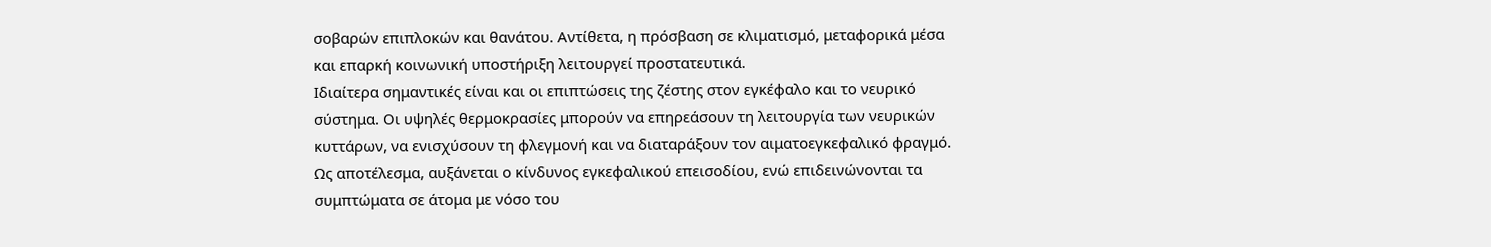σοβαρών επιπλοκών και θανάτου. Αντίθετα, η πρόσβαση σε κλιματισμό, μεταφορικά μέσα και επαρκή κοινωνική υποστήριξη λειτουργεί προστατευτικά.
Ιδιαίτερα σημαντικές είναι και οι επιπτώσεις της ζέστης στον εγκέφαλο και το νευρικό σύστημα. Οι υψηλές θερμοκρασίες μπορούν να επηρεάσουν τη λειτουργία των νευρικών κυττάρων, να ενισχύσουν τη φλεγμονή και να διαταράξουν τον αιματοεγκεφαλικό φραγμό. Ως αποτέλεσμα, αυξάνεται ο κίνδυνος εγκεφαλικού επεισοδίου, ενώ επιδεινώνονται τα συμπτώματα σε άτομα με νόσο του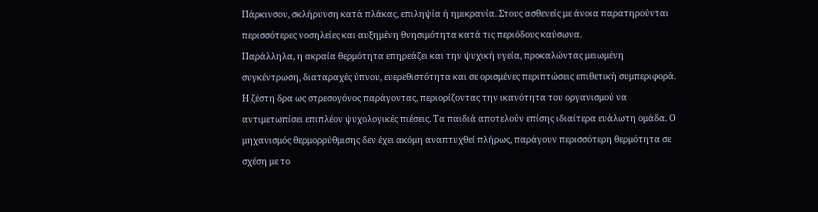Πάρκινσον, σκλήρυνση κατά πλάκας, επιληψία ή ημικρανία. Στους ασθενείς με άνοια παρατηρούνται περισσότερες νοσηλείες και αυξημένη θνησιμότητα κατά τις περιόδους καύσωνα.
Παράλληλα, η ακραία θερμότητα επηρεάζει και την ψυχική υγεία, προκαλώντας μειωμένη συγκέντρωση, διαταραχές ύπνου, ευερεθιστότητα και σε ορισμένες περιπτώσεις επιθετική συμπεριφορά. Η ζέστη δρα ως στρεσογόνος παράγοντας, περιορίζοντας την ικανότητα του οργανισμού να αντιμετωπίσει επιπλέον ψυχολογικές πιέσεις. Τα παιδιά αποτελούν επίσης ιδιαίτερα ευάλωτη ομάδα. Ο μηχανισμός θερμορρύθμισης δεν έχει ακόμη αναπτυχθεί πλήρως, παράγουν περισσότερη θερμότητα σε σχέση με το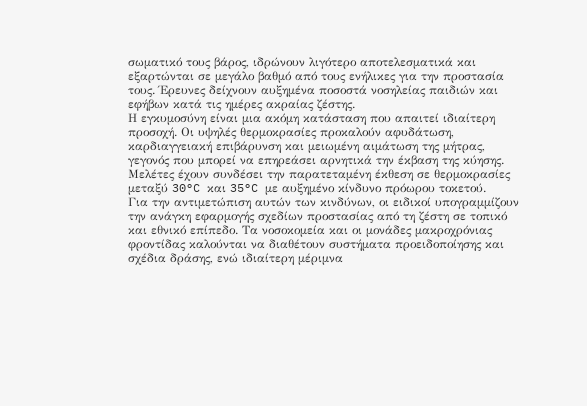σωματικό τους βάρος, ιδρώνουν λιγότερο αποτελεσματικά και εξαρτώνται σε μεγάλο βαθμό από τους ενήλικες για την προστασία τους. Έρευνες δείχνουν αυξημένα ποσοστά νοσηλείας παιδιών και εφήβων κατά τις ημέρες ακραίας ζέστης.
Η εγκυμοσύνη είναι μια ακόμη κατάσταση που απαιτεί ιδιαίτερη προσοχή. Οι υψηλές θερμοκρασίες προκαλούν αφυδάτωση, καρδιαγγειακή επιβάρυνση και μειωμένη αιμάτωση της μήτρας, γεγονός που μπορεί να επηρεάσει αρνητικά την έκβαση της κύησης. Μελέτες έχουν συνδέσει την παρατεταμένη έκθεση σε θερμοκρασίες μεταξύ 30°C και 35°C με αυξημένο κίνδυνο πρόωρου τοκετού.
Για την αντιμετώπιση αυτών των κινδύνων, οι ειδικοί υπογραμμίζουν την ανάγκη εφαρμογής σχεδίων προστασίας από τη ζέστη σε τοπικό και εθνικό επίπεδο. Τα νοσοκομεία και οι μονάδες μακροχρόνιας φροντίδας καλούνται να διαθέτουν συστήματα προειδοποίησης και σχέδια δράσης, ενώ ιδιαίτερη μέριμνα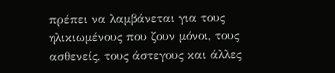πρέπει να λαμβάνεται για τους ηλικιωμένους που ζουν μόνοι, τους ασθενείς, τους άστεγους και άλλες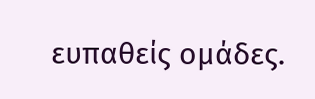ευπαθείς ομάδες.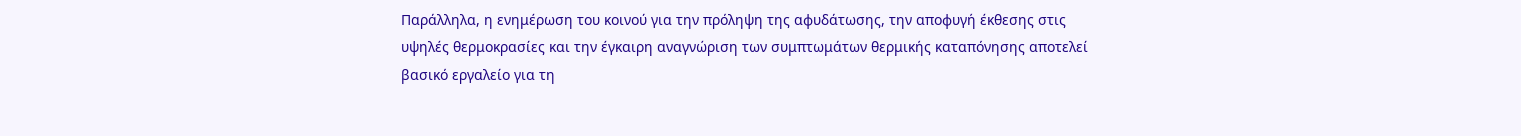Παράλληλα, η ενημέρωση του κοινού για την πρόληψη της αφυδάτωσης, την αποφυγή έκθεσης στις υψηλές θερμοκρασίες και την έγκαιρη αναγνώριση των συμπτωμάτων θερμικής καταπόνησης αποτελεί βασικό εργαλείο για τη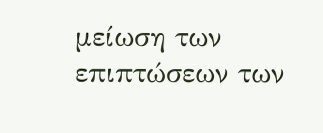μείωση των επιπτώσεων των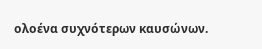ολοένα συχνότερων καυσώνων.